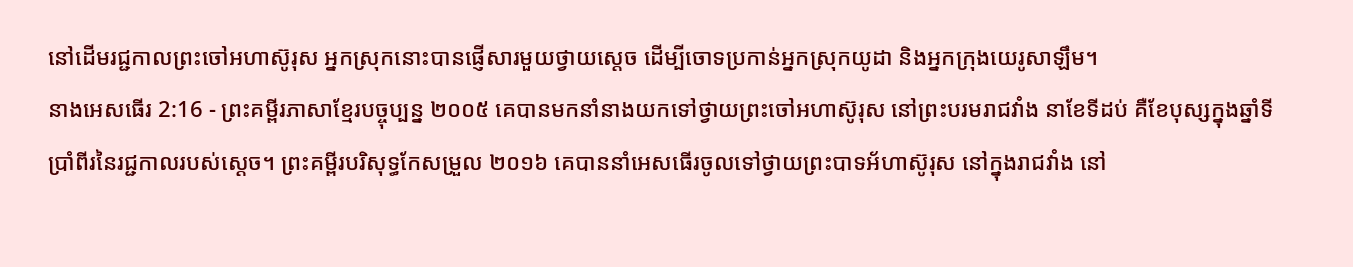នៅដើមរជ្ជកាលព្រះចៅអហាស៊ូរុស អ្នកស្រុកនោះបានផ្ញើសារមួយថ្វាយស្ដេច ដើម្បីចោទប្រកាន់អ្នកស្រុកយូដា និងអ្នកក្រុងយេរូសាឡឹម។
នាងអេសធើរ 2:16 - ព្រះគម្ពីរភាសាខ្មែរបច្ចុប្បន្ន ២០០៥ គេបានមកនាំនាងយកទៅថ្វាយព្រះចៅអហាស៊ូរុស នៅព្រះបរមរាជវាំង នាខែទីដប់ គឺខែបុស្សក្នុងឆ្នាំទីប្រាំពីរនៃរជ្ជកាលរបស់ស្ដេច។ ព្រះគម្ពីរបរិសុទ្ធកែសម្រួល ២០១៦ គេបាននាំអេសធើរចូលទៅថ្វាយព្រះបាទអ័ហាស៊ូរុស នៅក្នុងរាជវាំង នៅ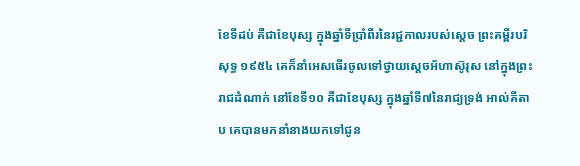ខែទីដប់ គឺជាខែបុស្ស ក្នុងឆ្នាំទីប្រាំពីរនៃរជ្ជកាលរបស់ស្ដេច ព្រះគម្ពីរបរិសុទ្ធ ១៩៥៤ គេក៏នាំអេសធើរចូលទៅថ្វាយស្តេចអ័ហាស៊ូរុស នៅក្នុងព្រះរាជដំណាក់ នៅខែទី១០ គឺជាខែបុស្ស ក្នុងឆ្នាំទី៧នៃរាជ្យទ្រង់ អាល់គីតាប គេបានមកនាំនាងយកទៅជូន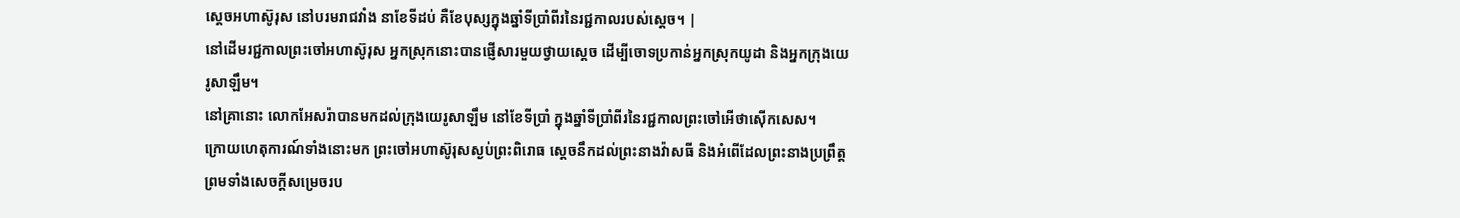ស្តេចអហាស៊ូរុស នៅបរមរាជវាំង នាខែទីដប់ គឺខែបុស្សក្នុងឆ្នាំទីប្រាំពីរនៃរជ្ជកាលរបស់ស្ដេច។ |
នៅដើមរជ្ជកាលព្រះចៅអហាស៊ូរុស អ្នកស្រុកនោះបានផ្ញើសារមួយថ្វាយស្ដេច ដើម្បីចោទប្រកាន់អ្នកស្រុកយូដា និងអ្នកក្រុងយេរូសាឡឹម។
នៅគ្រានោះ លោកអែសរ៉ាបានមកដល់ក្រុងយេរូសាឡឹម នៅខែទីប្រាំ ក្នុងឆ្នាំទីប្រាំពីរនៃរជ្ជកាលព្រះចៅអើថាស៊ើកសេស។
ក្រោយហេតុការណ៍ទាំងនោះមក ព្រះចៅអហាស៊ូរុសស្ងប់ព្រះពិរោធ ស្ដេចនឹកដល់ព្រះនាងវ៉ាសធី និងអំពើដែលព្រះនាងប្រព្រឹត្ត ព្រមទាំងសេចក្ដីសម្រេចរប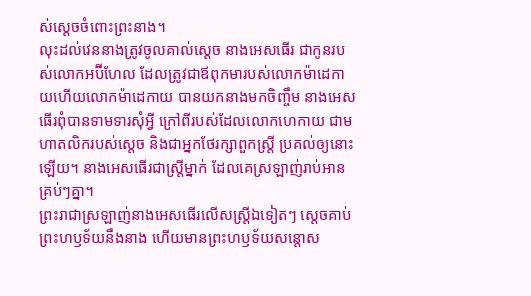ស់ស្ដេចចំពោះព្រះនាង។
លុះដល់វេននាងត្រូវចូលគាល់ស្ដេច នាងអេសធើរ ជាកូនរបស់លោកអប៊ីហែល ដែលត្រូវជាឪពុកមារបស់លោកម៉ាដេកាយហើយលោកម៉ាដេកាយ បានយកនាងមកចិញ្ចឹម នាងអេសធើរពុំបានទាមទារសុំអ្វី ក្រៅពីរបស់ដែលលោកហេកាយ ជាមហាតលិករបស់ស្ដេច និងជាអ្នកថែរក្សាពួកស្ត្រី ប្រគល់ឲ្យនោះឡើយ។ នាងអេសធើរជាស្ត្រីម្នាក់ ដែលគេស្រឡាញ់រាប់អានគ្រប់ៗគ្នា។
ព្រះរាជាស្រឡាញ់នាងអេសធើរលើសស្ត្រីឯទៀតៗ ស្ដេចគាប់ព្រះហឫទ័យនឹងនាង ហើយមានព្រះហឫទ័យសន្ដោស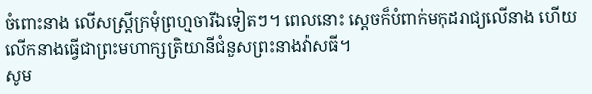ចំពោះនាង លើសស្ត្រីក្រមុំព្រហ្មចារីឯទៀតៗ។ ពេលនោះ ស្ដេចក៏បំពាក់មកុដរាជ្យលើនាង ហើយលើកនាងធ្វើជាព្រះមហាក្សត្រិយានីជំនួសព្រះនាងវ៉ាសធី។
សូម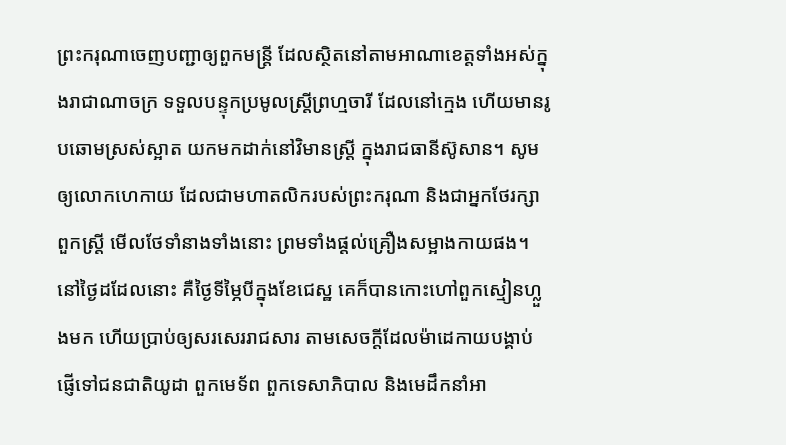ព្រះករុណាចេញបញ្ជាឲ្យពួកមន្ត្រី ដែលស្ថិតនៅតាមអាណាខេត្តទាំងអស់ក្នុងរាជាណាចក្រ ទទួលបន្ទុកប្រមូលស្ត្រីព្រហ្មចារី ដែលនៅក្មេង ហើយមានរូបឆោមស្រស់ស្អាត យកមកដាក់នៅវិមានស្ត្រី ក្នុងរាជធានីស៊ូសាន។ សូមឲ្យលោកហេកាយ ដែលជាមហាតលិករបស់ព្រះករុណា និងជាអ្នកថែរក្សាពួកស្ត្រី មើលថែទាំនាងទាំងនោះ ព្រមទាំងផ្ដល់គ្រឿងសម្អាងកាយផង។
នៅថ្ងៃដដែលនោះ គឺថ្ងៃទីម្ភៃបីក្នុងខែជេស្ឋ គេក៏បានកោះហៅពួកស្មៀនហ្លួងមក ហើយប្រាប់ឲ្យសរសេររាជសារ តាមសេចក្ដីដែលម៉ាដេកាយបង្គាប់ ផ្ញើទៅជនជាតិយូដា ពួកមេទ័ព ពួកទេសាភិបាល និងមេដឹកនាំអា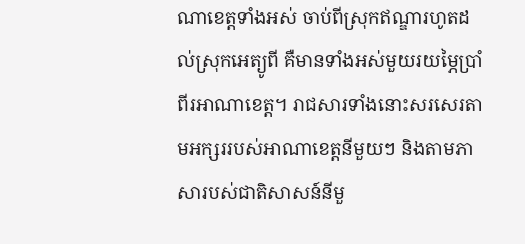ណាខេត្តទាំងអស់ ចាប់ពីស្រុកឥណ្ឌារហូតដល់ស្រុកអេត្យូពី គឺមានទាំងអស់មួយរយម្ភៃប្រាំពីរអាណាខេត្ត។ រាជសារទាំងនោះសរសេរតាមអក្សររបស់អាណាខេត្តនីមួយៗ និងតាមភាសារបស់ជាតិសាសន៍នីមួ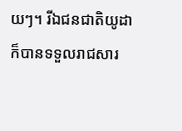យៗ។ រីឯជនជាតិយូដាក៏បានទទួលរាជសារ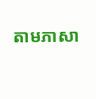តាមភាសា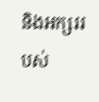និងអក្សររបស់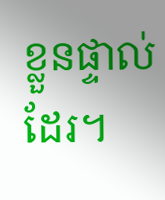ខ្លួនផ្ទាល់ដែរ។